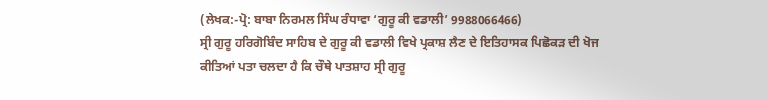(ਲੇਖਕ:-ਪ੍ਰੋ: ਬਾਬਾ ਨਿਰਮਲ ਸਿੰਘ ਰੰਧਾਵਾ ‘ਗੁਰੂ ਕੀ ਵਡਾਲੀ’ 9988066466)
ਸ੍ਰੀ ਗੁਰੂ ਹਰਿਗੋਬਿੰਦ ਸਾਹਿਬ ਦੇ ਗੁਰੂ ਕੀ ਵਡਾਲੀ ਵਿਖੇ ਪ੍ਰਕਾਸ਼ ਲੈਣ ਦੇ ਇਤਿਹਾਸਕ ਪਿਛੋਕੜ ਦੀ ਖੋਜ ਕੀਤਿਆਂ ਪਤਾ ਚਲਦਾ ਹੈ ਕਿ ਚੌਥੇ ਪਾਤਸ਼ਾਹ ਸ੍ਰੀ ਗੁਰੂ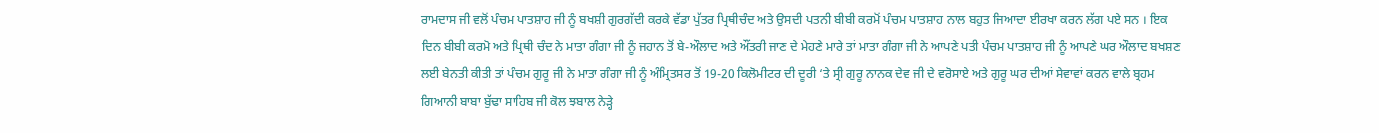ਰਾਮਦਾਸ ਜੀ ਵਲੋਂ ਪੰਚਮ ਪਾਤਸ਼ਾਹ ਜੀ ਨੂੰ ਬਖਸ਼ੀ ਗੁਰਗੱਦੀ ਕਰਕੇ ਵੱਡਾ ਪੁੱਤਰ ਪ੍ਰਿਥੀਚੰਦ ਅਤੇ ਉਸਦੀ ਪਤਨੀ ਬੀਬੀ ਕਰਮੋਂ ਪੰਚਮ ਪਾਤਸ਼ਾਹ ਨਾਲ ਬਹੁਤ ਜਿਆਦਾ ਈਰਖਾ ਕਰਨ ਲੱਗ ਪਏ ਸਨ । ਇਕ ਦਿਨ ਬੀਬੀ ਕਰਮੋ ਅਤੇ ਪ੍ਰਿਥੀ ਚੰਦ ਨੇ ਮਾਤਾ ਗੰਗਾ ਜੀ ਨੂੰ ਜਹਾਨ ਤੋਂ ਬੇ-ਔਲਾਦ ਅਤੇ ਔਂਤਰੀ ਜਾਣ ਦੇ ਮੇਹਣੇ ਮਾਰੇ ਤਾਂ ਮਾਤਾ ਗੰਗਾ ਜੀ ਨੇ ਆਪਣੇ ਪਤੀ ਪੰਚਮ ਪਾਤਸ਼ਾਹ ਜੀ ਨੂੰ ਆਪਣੇ ਘਰ ਔਲਾਦ ਬਖਸ਼ਣ ਲਈ ਬੇਨਤੀ ਕੀਤੀ ਤਾਂ ਪੰਚਮ ਗੁਰੂ ਜੀ ਨੇ ਮਾਤਾ ਗੰਗਾ ਜੀ ਨੂੰ ਅੰਮ੍ਰਿਤਸਰ ਤੋਂ 19-20 ਕਿਲੋਮੀਟਰ ਦੀ ਦੂਰੀ ‘ਤੇ ਸ੍ਰੀ ਗੁਰੂ ਨਾਨਕ ਦੇਵ ਜੀ ਦੇ ਵਰੋਸਾਏ ਅਤੇ ਗੁਰੂ ਘਰ ਦੀਆਂ ਸੇਵਾਵਾਂ ਕਰਨ ਵਾਲੇ ਬ੍ਰਹਮ ਗਿਆਨੀ ਬਾਬਾ ਬੁੱਢਾ ਸਾਹਿਬ ਜੀ ਕੋਲ ਝਬਾਲ ਨੇੜ੍ਹੇ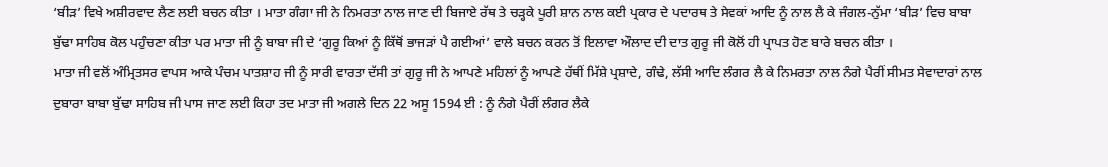‘ਬੀੜ’ ਵਿਖੇ ਅਸ਼ੀਰਵਾਦ ਲੈਣ ਲਈ ਬਚਨ ਕੀਤਾ । ਮਾਤਾ ਗੰਗਾ ਜੀ ਨੇ ਨਿਮਰਤਾ ਨਾਲ ਜਾਣ ਦੀ ਬਿਜਾਏ ਰੱਥ ਤੇ ਚੜ੍ਹਕੇ ਪੂਰੀ ਸ਼ਾਨ ਨਾਲ ਕਈ ਪ੍ਰਕਾਰ ਦੇ ਪਦਾਰਥ ਤੇ ਸੇਵਕਾਂ ਆਦਿ ਨੂੰ ਨਾਲ ਲੈ ਕੇ ਜੰਗਲ-ਨੁੱਮਾ ‘ਬੀੜ’ ਵਿਚ ਬਾਬਾ ਬੁੱਢਾ ਸਾਹਿਬ ਕੋਲ ਪਹੁੰਚਣਾ ਕੀਤਾ ਪਰ ਮਾਤਾ ਜੀ ਨੂੰ ਬਾਬਾ ਜੀ ਦੇ ‘ਗੁਰੂ ਕਿਆਂ ਨੂੰ ਕਿੱਥੋਂ ਭਾਜੜਾਂ ਪੈ ਗਈਆਂ’ ਵਾਲੇ ਬਚਨ ਕਰਨ ਤੋਂ ਇਲਾਵਾ ਔਲਾਦ ਦੀ ਦਾਤ ਗੁਰੂ ਜੀ ਕੋਲੋਂ ਹੀ ਪ੍ਰਾਪਤ ਹੋਣ ਬਾਰੇ ਬਚਨ ਕੀਤਾ ।
ਮਾਤਾ ਜੀ ਵਲੋਂ ਅੰਮ੍ਰਿਤਸਰ ਵਾਪਸ ਆਕੇ ਪੰਚਮ ਪਾਤਸ਼ਾਹ ਜੀ ਨੂੰ ਸਾਰੀ ਵਾਰਤਾ ਦੱਸੀ ਤਾਂ ਗੁਰੂ ਜੀ ਨੇ ਆਪਣੇ ਮਹਿਲਾਂ ਨੂੰ ਆਪਣੇ ਹੱਥੀਂ ਮਿੱਸ਼ੇ ਪ੍ਰਸ਼ਾਦੇ, ਗੰਢੇ, ਲੱਸੀ ਆਦਿ ਲੰਗਰ ਲੈ ਕੇ ਨਿਮਰਤਾ ਨਾਲ ਨੰਗੇ ਪੈਰੀਂ ਸੀਮਤ ਸੇਵਾਦਾਰਾਂ ਨਾਲ ਦੁਬਾਰਾ ਬਾਬਾ ਬੁੱਢਾ ਸਾਹਿਬ ਜੀ ਪਾਸ ਜਾਣ ਲਈ ਕਿਹਾ ਤਦ ਮਾਤਾ ਜੀ ਅਗਲੇ ਦਿਨ 22 ਅਸੂ 1594 ਈ : ਨੂੰ ਨੰਗੇ ਪੈਰੀਂ ਲੰਗਰ ਲੈਕੇ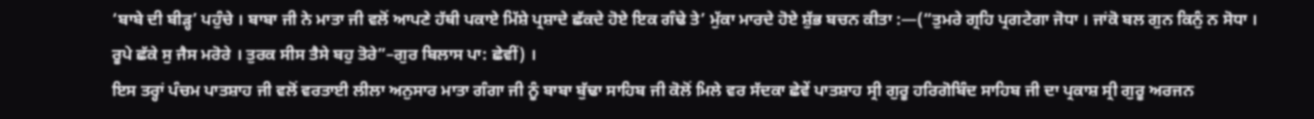‘ਬਾਬੇ ਦੀ ਬੀੜ੍ਹ’ ਪਹੁੰਚੇ । ਬਾਬਾ ਜੀ ਨੇ ਮਾਤਾ ਜੀ ਵਲੋਂ ਆਪਣੇ ਹੱਥੀ ਪਕਾਏ ਮਿੱਸ਼ੇ ਪ੍ਰਸ਼ਾਦੇ ਛੱਕਦੇ ਹੋਏ ਇਕ ਗੰਢੇ ਤੇ’ ਮੁੱਕਾ ਮਾਰਦੇ ਹੋਏ ਸ਼ੁੱਭ ਬਚਨ ਕੀਤਾ :—(“ਤੁਮਰੇ ਗ੍ਰਹਿ ਪ੍ਰਗਟੇਗਾ ਜੋਧਾ । ਜਾਂਕੋ ਬਲ ਗੁਨ ਕਿਨੁੰ ਨ ਸੋਧਾ । ਰੂਪੇ ਛੱਕੇ ਸੁ ਜੈਸ ਮਰੋਰੇ । ਤੁਰਕ ਸੀਸ ਤੈਸੇ ਬਹੁ ਤੋਰੇ”–ਗੁਰ ਬਿਲਾਸ ਪਾ: ਛੇਵੀਂ) ।
ਇਸ ਤਰ੍ਹਾਂ ਪੰਚਮ ਪਾਤਸ਼ਾਹ ਜੀ ਵਲੋਂ ਵਰਤਾਈ ਲੀਲਾ ਅਨੁਸਾਰ ਮਾਤਾ ਗੰਗਾ ਜੀ ਨੂੰ ਬਾਬਾ ਬੁੱਢਾ ਸਾਹਿਬ ਜੀ ਕੋਲੋਂ ਮਿਲੇ ਵਰ ਸੱਦਕਾ ਛੇਵੇਂ ਪਾਤਸ਼ਾਹ ਸ੍ਰੀ ਗੁਰੂ ਹਰਿਗੋਬਿੰਦ ਸਾਹਿਬ ਜੀ ਦਾ ਪ੍ਰਕਾਸ਼ ਸ੍ਰੀ ਗੁਰੂ ਅਰਜਨ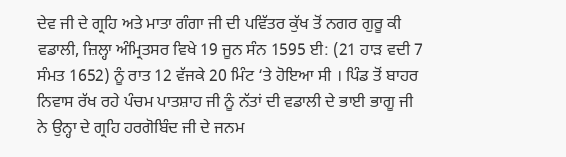ਦੇਵ ਜੀ ਦੇ ਗ੍ਰਹਿ ਅਤੇ ਮਾਤਾ ਗੰਗਾ ਜੀ ਦੀ ਪਵਿੱਤਰ ਕੁੱਖ ਤੋਂ ਨਗਰ ਗੁਰੂ ਕੀ ਵਡਾਲੀ, ਜ਼ਿਲ੍ਹਾ ਅੰਮ੍ਰਿਤਸਰ ਵਿਖੇ 19 ਜੂਨ ਸੰਨ 1595 ਈ: (21 ਹਾੜ ਵਦੀ 7 ਸੰਮਤ 1652) ਨੂੰ ਰਾਤ 12 ਵੱਜਕੇ 20 ਮਿੰਟ ‘ਤੇ ਹੋਇਆ ਸੀ । ਪਿੰਡ ਤੋਂ ਬਾਹਰ ਨਿਵਾਸ ਰੱਖ ਰਹੇ ਪੰਚਮ ਪਾਤਸ਼ਾਹ ਜੀ ਨੂੰ ਨੱਤਾਂ ਦੀ ਵਡਾਲੀ ਦੇ ਭਾਈ ਭਾਗੂ ਜੀ ਨੇ ਉਨ੍ਹਾ ਦੇ ਗ੍ਰਹਿ ਹਰਗੋਬਿੰਦ ਜੀ ਦੇ ਜਨਮ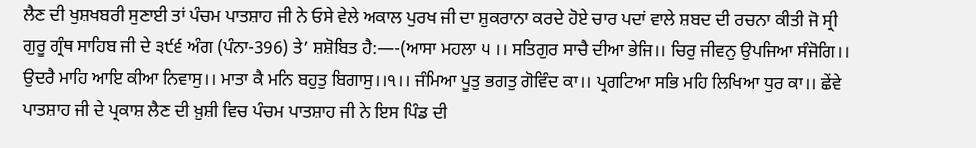ਲੈਣ ਦੀ ਖੁਸ਼ਖਬਰੀ ਸੁਣਾਈ ਤਾਂ ਪੰਚਮ ਪਾਤਸ਼ਾਹ ਜੀ ਨੇ ਓਸੇ ਵੇਲੇ ਅਕਾਲ ਪੁਰਖ ਜੀ ਦਾ ਸ਼ੁਕਰਾਨਾ ਕਰਦੇ ਹੋਏ ਚਾਰ ਪਦਾਂ ਵਾਲੇ ਸ਼ਬਦ ਦੀ ਰਚਨਾ ਕੀਤੀ ਜੋ ਸ੍ਰੀ ਗੁਰੂ ਗ੍ਰੰਥ ਸਾਹਿਬ ਜੀ ਦੇ ੩੯੬ ਅੰਗ (ਪੰਨਾ-396) ਤੇ’ ਸ਼ਸ਼ੋਬਿਤ ਹੈ:—-(ਆਸਾ ਮਹਲਾ ੫ ।। ਸਤਿਗੁਰ ਸਾਚੈ ਦੀਆ ਭੇਜਿ।। ਚਿਰੁ ਜੀਵਨੁ ਉਪਜਿਆ ਸੰਜੋਗਿ।। ਉਦਰੈ ਮਾਹਿ ਆਇ ਕੀਆ ਨਿਵਾਸੁ।। ਮਾਤਾ ਕੈ ਮਨਿ ਬਹੁਤੁ ਬਿਗਾਸੁ।।੧।। ਜੰਮਿਆ ਪੂਤੁ ਭਗਤੁ ਗੋਵਿੰਦ ਕਾ।। ਪ੍ਰਗਟਿਆ ਸਭਿ ਮਹਿ ਲਿਖਿਆ ਧੁਰ ਕਾ।। ਛੇਂਵੇ ਪਾਤਸ਼ਾਹ ਜੀ ਦੇ ਪ੍ਰਕਾਸ਼ ਲੈਣ ਦੀ ਖ਼ੁਸ਼ੀ ਵਿਚ ਪੰਚਮ ਪਾਤਸ਼ਾਹ ਜੀ ਨੇ ਇਸ ਪਿੰਡ ਦੀ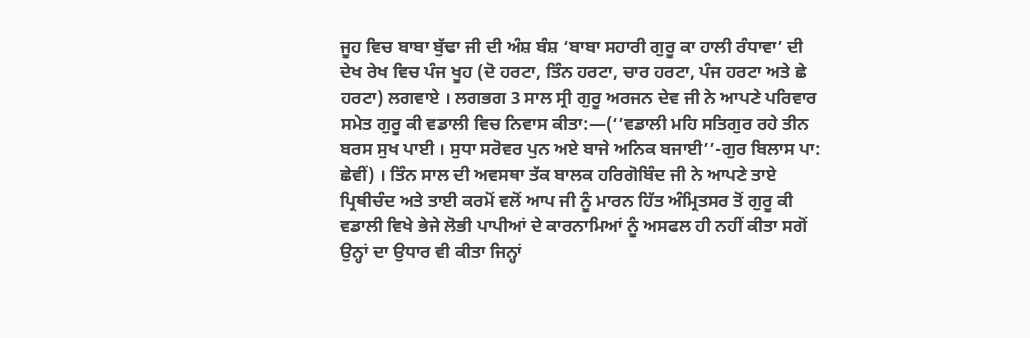ਜੂਹ ਵਿਚ ਬਾਬਾ ਬੁੱਢਾ ਜੀ ਦੀ ਅੰਸ਼ ਬੰਸ਼ ‘ਬਾਬਾ ਸਹਾਰੀ ਗੁਰੂ ਕਾ ਹਾਲੀ ਰੰਧਾਵਾ’ ਦੀ ਦੇਖ ਰੇਖ ਵਿਚ ਪੰਜ ਖੂਹ (ਦੋ ਹਰਟਾ, ਤਿੰਨ ਹਰਟਾ, ਚਾਰ ਹਰਟਾ, ਪੰਜ ਹਰਟਾ ਅਤੇ ਛੇ ਹਰਟਾ) ਲਗਵਾਏ । ਲਗਭਗ 3 ਸਾਲ ਸ੍ਰੀ ਗੁਰੂ ਅਰਜਨ ਦੇਵ ਜੀ ਨੇ ਆਪਣੇ ਪਰਿਵਾਰ ਸਮੇਤ ਗੁਰੂ ਕੀ ਵਡਾਲੀ ਵਿਚ ਨਿਵਾਸ ਕੀਤਾ:—(‘’ਵਡਾਲੀ ਮਹਿ ਸਤਿਗੁਰ ਰਹੇ ਤੀਨ ਬਰਸ ਸੁਖ ਪਾਈ । ਸੁਧਾ ਸਰੋਵਰ ਪੁਨ ਅਏ ਬਾਜੇ ਅਨਿਕ ਬਜਾਈ’’-ਗੁਰ ਬਿਲਾਸ ਪਾ: ਛੇਵੀਂ) । ਤਿੰਨ ਸਾਲ ਦੀ ਅਵਸਥਾ ਤੱਕ ਬਾਲਕ ਹਰਿਗੋਬਿੰਦ ਜੀ ਨੇ ਆਪਣੇ ਤਾਏ ਪ੍ਰਿਥੀਚੰਦ ਅਤੇ ਤਾਈ ਕਰਮੋਂ ਵਲੋਂ ਆਪ ਜੀ ਨੂੰ ਮਾਰਨ ਹਿੱਤ ਅੰਮ੍ਰਿਤਸਰ ਤੋਂ ਗੁਰੂ ਕੀ ਵਡਾਲੀ ਵਿਖੇ ਭੇਜੇ ਲੋਭੀ ਪਾਪੀਆਂ ਦੇ ਕਾਰਨਾਮਿਆਂ ਨੂੰ ਅਸਫਲ ਹੀ ਨਹੀਂ ਕੀਤਾ ਸਗੋਂ ਉਨ੍ਹਾਂ ਦਾ ਉਧਾਰ ਵੀ ਕੀਤਾ ਜਿਨ੍ਹਾਂ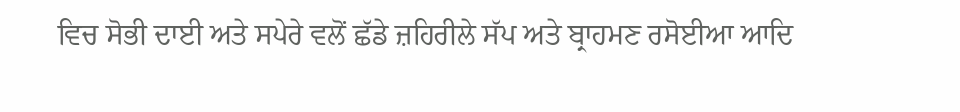ਵਿਚ ਸੋਭੀ ਦਾਈ ਅਤੇ ਸਪੇਰੇ ਵਲੋਂ ਛੱਡੇ ਜ਼ਹਿਰੀਲੇ ਸੱਪ ਅਤੇ ਬ੍ਰਾਹਮਣ ਰਸੋਈਆ ਆਦਿ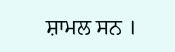ਸ਼ਾਮਲ ਸਨ ।